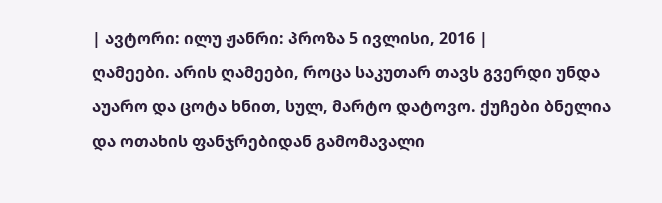| ავტორი: ილუ ჟანრი: პროზა 5 ივლისი, 2016 |
ღამეები. არის ღამეები, როცა საკუთარ თავს გვერდი უნდა აუარო და ცოტა ხნით, სულ, მარტო დატოვო. ქუჩები ბნელია და ოთახის ფანჯრებიდან გამომავალი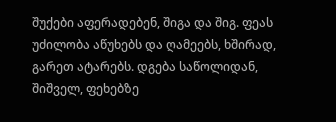შუქები აფერადებენ, შიგა და შიგ. ფეას უძილობა აწუხებს და ღამეებს, ხშირად, გარეთ ატარებს. დგება საწოლიდან, შიშველ, ფეხებზე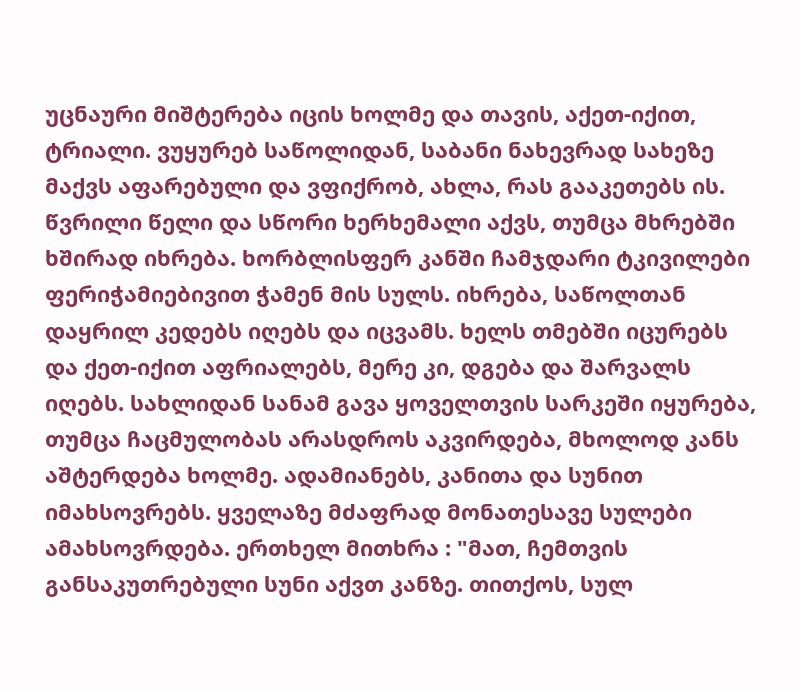უცნაური მიშტერება იცის ხოლმე და თავის, აქეთ-იქით, ტრიალი. ვუყურებ საწოლიდან, საბანი ნახევრად სახეზე მაქვს აფარებული და ვფიქრობ, ახლა, რას გააკეთებს ის. წვრილი წელი და სწორი ხერხემალი აქვს, თუმცა მხრებში ხშირად იხრება. ხორბლისფერ კანში ჩამჯდარი ტკივილები ფერიჭამიებივით ჭამენ მის სულს. იხრება, საწოლთან დაყრილ კედებს იღებს და იცვამს. ხელს თმებში იცურებს და ქეთ-იქით აფრიალებს, მერე კი, დგება და შარვალს იღებს. სახლიდან სანამ გავა ყოველთვის სარკეში იყურება, თუმცა ჩაცმულობას არასდროს აკვირდება, მხოლოდ კანს აშტერდება ხოლმე. ადამიანებს, კანითა და სუნით იმახსოვრებს. ყველაზე მძაფრად მონათესავე სულები ამახსოვრდება. ერთხელ მითხრა : "მათ, ჩემთვის განსაკუთრებული სუნი აქვთ კანზე. თითქოს, სულ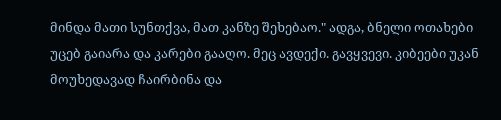მინდა მათი სუნთქვა, მათ კანზე შეხებაო." ადგა, ბნელი ოთახები უცებ გაიარა და კარები გააღო. მეც ავდექი. გავყვევი. კიბეები უკან მოუხედავად ჩაირბინა და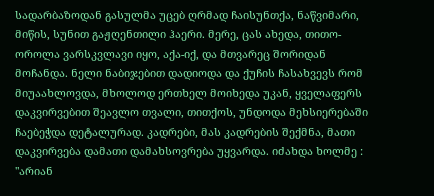სადარბაზოდან გასულმა უცებ ღრმად ჩაისუნთქა, ნაწვიმარი, მიწის, სუნით გაჟღენთილი ჰაერი. მერე, ცას ახედა, თითო-ოროლა ვარსკვლავი იყო, აქა-იქ, და მთვარეც შორიდან მოჩანდა. ნელი ნაბიჯებით დადიოდა და ქუჩის ჩასახვევს რომ მიუაახლოვდა, მხოლოდ ერთხელ მოიხედა უკან, ყველაფერს დაკვირვებით შეავლო თვალი, თითქოს, უნდოდა მეხსიერებაში ჩაებეჭდა დეტალურად. კადრები, მას კადრების შექმნა, მათი დაკვირვება დამათი დამახსოვრება უყვარდა. იძახდა ხოლმე : "არიან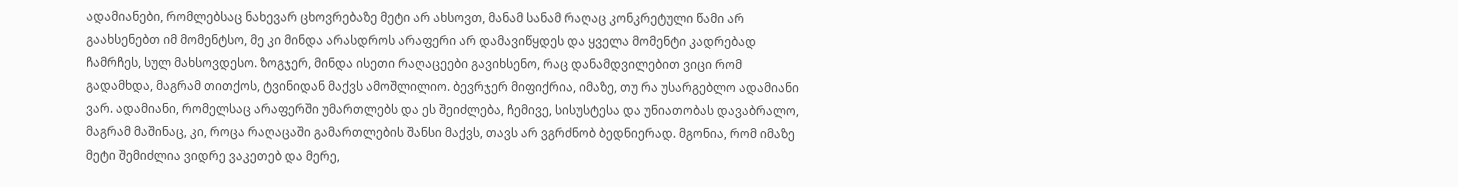ადამიანები, რომლებსაც ნახევარ ცხოვრებაზე მეტი არ ახსოვთ, მანამ სანამ რაღაც კონკრეტული წამი არ გაახსენებთ იმ მომენტსო, მე კი მინდა არასდროს არაფერი არ დამავიწყდეს და ყველა მომენტი კადრებად ჩამრჩეს, სულ მახსოვდესო. ზოგჯერ, მინდა ისეთი რაღაცეები გავიხსენო, რაც დანამდვილებით ვიცი რომ გადამხდა, მაგრამ თითქოს, ტვინიდან მაქვს ამოშლილიო. ბევრჯერ მიფიქრია, იმაზე, თუ რა უსარგებლო ადამიანი ვარ. ადამიანი, რომელსაც არაფერში უმართლებს და ეს შეიძლება, ჩემივე, სისუსტესა და უნიათობას დავაბრალო, მაგრამ მაშინაც, კი, როცა რაღაცაში გამართლების შანსი მაქვს, თავს არ ვგრძნობ ბედნიერად. მგონია, რომ იმაზე მეტი შემიძლია ვიდრე ვაკეთებ და მერე,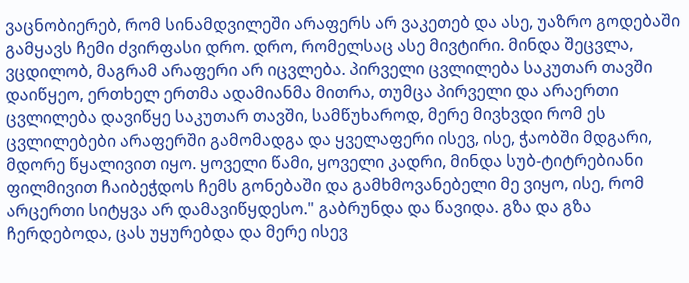ვაცნობიერებ, რომ სინამდვილეში არაფერს არ ვაკეთებ და ასე, უაზრო გოდებაში გამყავს ჩემი ძვირფასი დრო. დრო, რომელსაც ასე მივტირი. მინდა შეცვლა, ვცდილობ, მაგრამ არაფერი არ იცვლება. პირველი ცვლილება საკუთარ თავში დაიწყეო, ერთხელ ერთმა ადამიანმა მითრა, თუმცა პირველი და არაერთი ცვლილება დავიწყე საკუთარ თავში, სამწუხაროდ, მერე მივხვდი რომ ეს ცვლილებები არაფერში გამომადგა და ყველაფერი ისევ, ისე, ჭაობში მდგარი, მდორე წყალივით იყო. ყოველი წამი, ყოველი კადრი, მინდა სუბ-ტიტრებიანი ფილმივით ჩაიბეჭდოს ჩემს გონებაში და გამხმოვანებელი მე ვიყო, ისე, რომ არცერთი სიტყვა არ დამავიწყდესო." გაბრუნდა და წავიდა. გზა და გზა ჩერდებოდა, ცას უყურებდა და მერე ისევ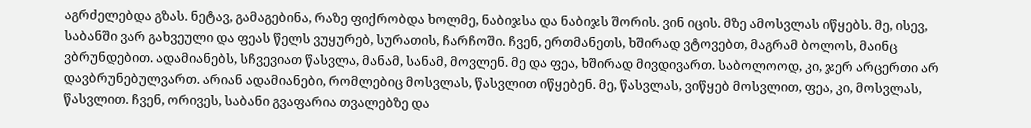აგრძელებდა გზას. ნეტავ, გამაგებინა, რაზე ფიქრობდა ხოლმე, ნაბიჯსა და ნაბიჯს შორის. ვინ იცის. მზე ამოსვლას იწყებს. მე, ისევ, საბანში ვარ გახვეული და ფეას წელს ვუყურებ, სურათის, ჩარჩოში. ჩვენ, ერთმანეთს, ხშირად ვტოვებთ, მაგრამ ბოლოს, მაინც ვბრუნდებით. ადამიანებს, სჩვევიათ წასვლა, მანამ, სანამ, მოვლენ. მე და ფეა, ხშირად მივდივართ. საბოლოოდ, კი, ჯერ არცერთი არ დავბრუნებულვართ. არიან ადამიანები, რომლებიც მოსვლას, წასვლით იწყებენ. მე, წასვლას, ვიწყებ მოსვლით, ფეა, კი, მოსვლას, წასვლით. ჩვენ, ორივეს, საბანი გვაფარია თვალებზე და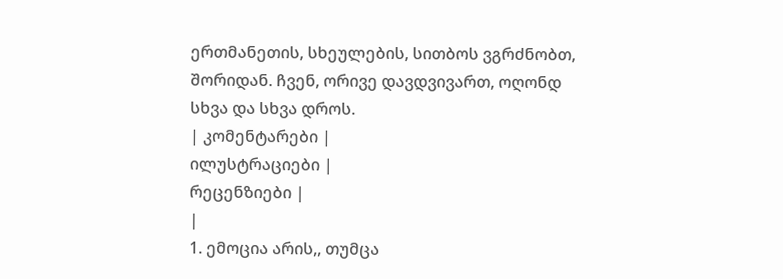ერთმანეთის, სხეულების, სითბოს ვგრძნობთ, შორიდან. ჩვენ, ორივე დავდვივართ, ოღონდ სხვა და სხვა დროს.
| კომენტარები |
ილუსტრაციები |
რეცენზიები |
|
1. ემოცია არის,, თუმცა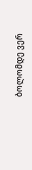ბოლომდე ვერ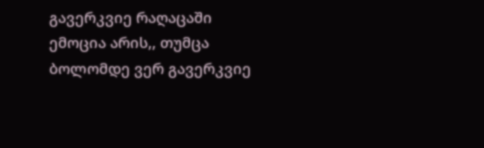გავერკვიე რაღაცაში ემოცია არის,, თუმცა ბოლომდე ვერ გავერკვიე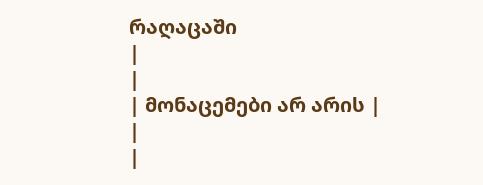რაღაცაში
|
|
| მონაცემები არ არის |
|
|